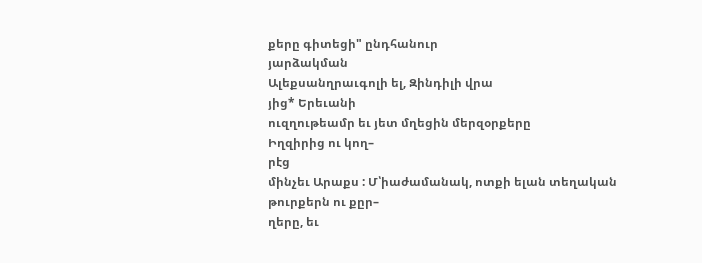քերը գիտեցի" ընդհանուր
յարձակման
Ալեքսանղրաւգոլի ել, Զինդիլի վրա
յից* Երեւանի
ուզղութեամր եւ յետ մղեցին մերզօրքերը
Իղզիրից ու կող–
րէց
մինչեւ Արաքս : Մ՝իաժամանակ, ոտքի ելան տեղական
թուրքերն ու քըր–
ղերը, եւ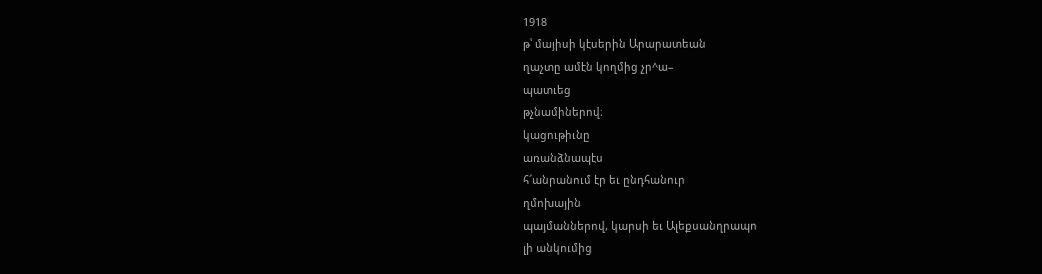1918
թ՝ մայիսի կէսերին Արարատեան
ղաչտը ամէն կողմից չր^ա–
պատւեց
թչնամիներով։
կացութիւնը
առանձնապէս
հ՜անրանում էր եւ ընդհանուր
ղմոխային
պայմաններով, կարսի եւ Ալեքսանղրապո
լի անկումից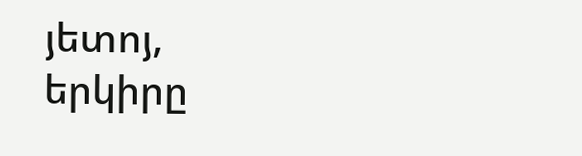յետոյ,
երկիրը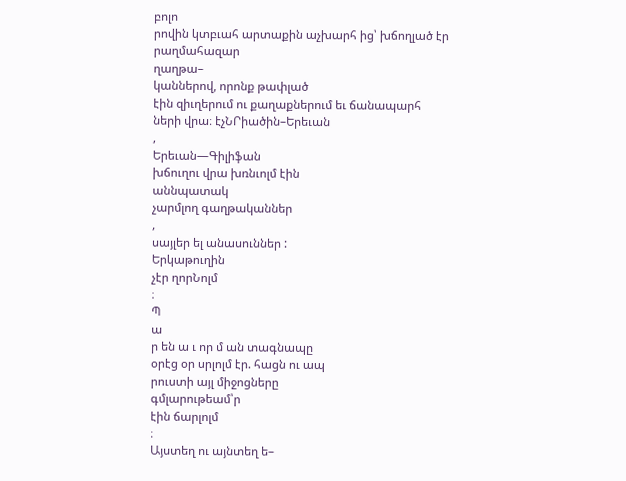բոլո
րովին կտբւահ արտաքին աչխարհ ից՝ խճողլած էր րաղմահազար
ղաղթա–
կաններով, որոնք թափլած
էին զիւղերում ու քաղաքներում եւ ճանապարհ
ների վրա։ էչՆՐիածին–Երեւան
,
Երեւան—Գիլիֆան
խճուղու վրա խռնւոլմ էին
աննպատակ
չարմլող գաղթականներ
,
սայլեր ել անասուններ :
Երկաթուղին
չէր ղորՆոլմ
։
Պ
ա
ր են ա ւ որ մ ան տագնապը
օրէց օր սրլոլմ էր. հացն ու ապ
րուստի այլ միջոցները
գմլարութեամ՝ր
էին ճարլոլմ
։
Այստեղ ու այնտեղ ե–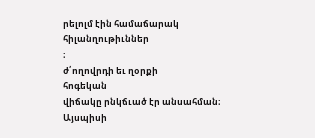րելոլմ էին համաճարակ
հիլանղութիւններ
։
ժ՛ողովրդի եւ ղօրքի
հոգեկան
վիճակը րնկճւած էր անսահման։
Այսպիսի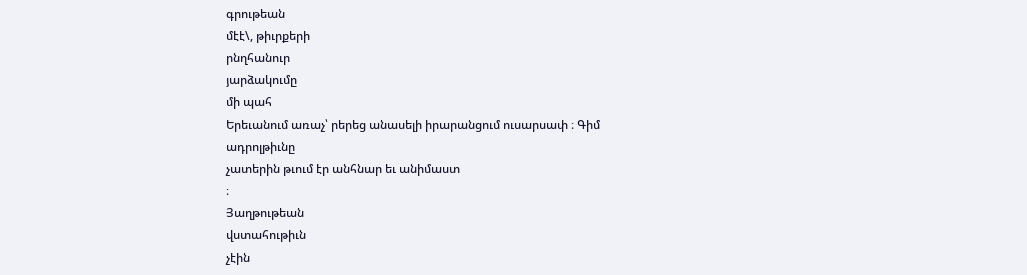գրութեան
մէէ\, թիւրքերի
րնղհանուր
յարձակումը
մի պահ
Երեւանում առաչ՝ րերեց անասելի իրարանցում ուսարսափ ։ Գիմ
ադրոլթիւնը
չատերին թւում էր անհնար եւ անիմաստ
։
Յաղթութեան
վստահութիւն
չէին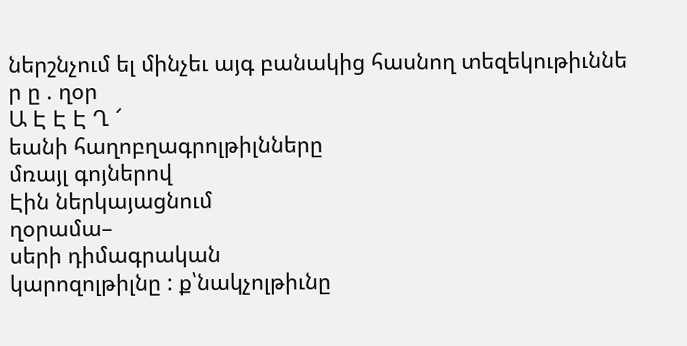ներշնչում ել մինչեւ այգ բանակից հասնող տեզեկութիւննե
ր ը . ղօր
Ա Է Է Է Ղ ՜
եանի հաղոբղագրոլթիլնները
մռայլ գոյներով
Էին ներկայացնում
ղօրամա–
սերի դիմագրական
կարոզոլթիլնը : ք՝նակչոլթիւնը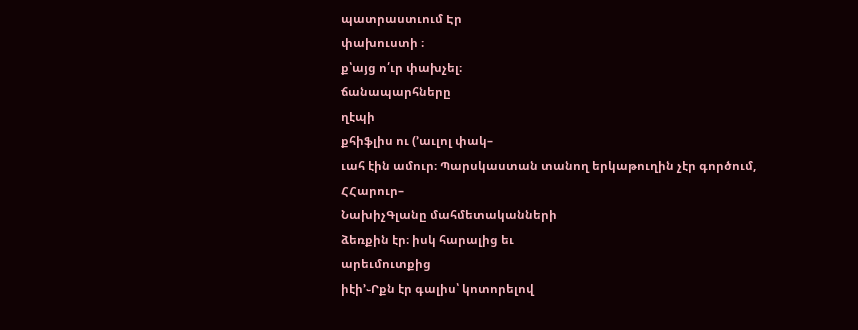պատրաստւում Էր
փախուստի ։
ք՝այց ո՛ւր փախչել։
ճանապարհները
ղէպի
քհիֆլիս ու (՚աւլոլ փակ–
ւահ էին ամուր։ Պարսկաստան տանող երկաթուղին չէր գործում,
ՀՀարուր–
ՆախիչԳլանը մահմետականների
ձեռքին էր։ իսկ հարալից եւ
արեւմուտքից
իէի՚֊Րքն էր գալիս՝ կոտորելով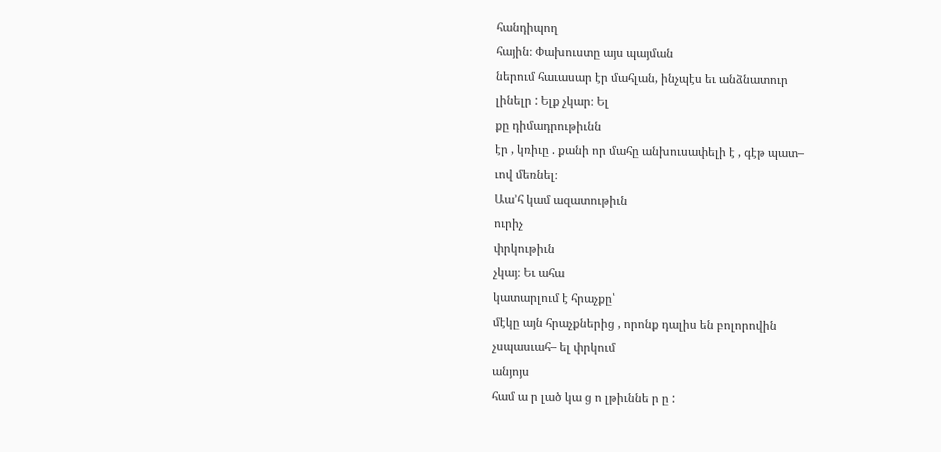հանդիպող
հային։ Փախուստը այս պայման
ներում հաւասար էր մահլան, ինչպէս եւ անձնատուր
լինելր : Ելք չկար։ Ել
քը դիմադրութիւնն
էր , կռիւը . քանի որ մահը անխուսափելի է , գէթ պատ–
ւով մեռնել։
Աա՚հ կամ ազատութիւն
ուրիչ
փրկութիւն
չկայ։ Եւ ահա
կատարլում է հրաչքը՝
մէկը այն հրաչքներից , որոնք դալիս են բոլորովին
չսպասւահ– ել փրկում
անյոյս
համ ա ր լած կա ց ո լթիւննե ր ը :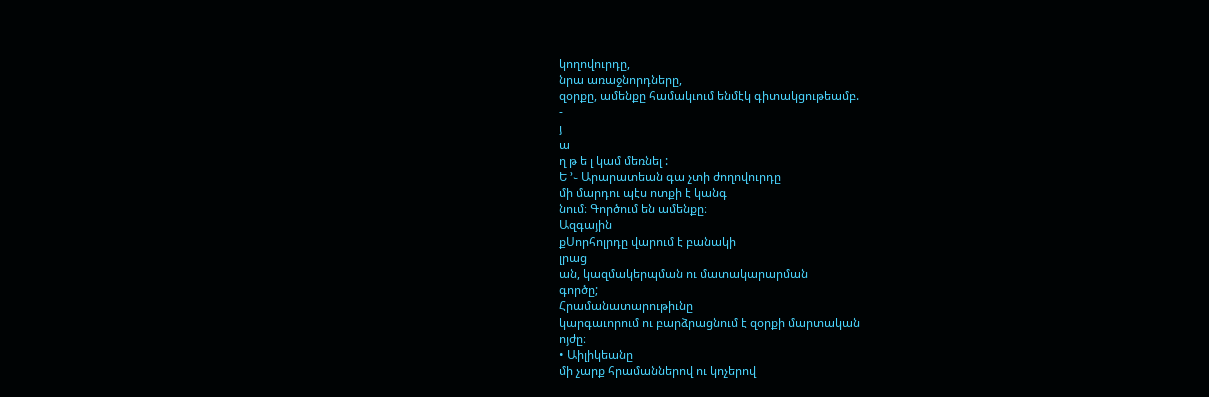կողովուրդը,
նրա առաջնորդները,
զօրքը, ամենքը համակւում ենմէկ գիտակցութեամբ.
-
յ
ա
ղ թ ե լ կամ մեռնել :
Ե ՚֊ Արարատեան գա չտի ժողովուրդը
մի մարդու պէս ոտքի է կանգ
նում։ Գործում են ամենքը։
Ազգային
քՍորհոլրդը վարում է բանակի
լրաց
ան, կազմակերպման ու մատակարարման
գործը;
Հրամանատարութիւնը
կարգաւորում ու բարձրացնում է զօրքի մարտական
ոյժը։
• Աիլիկեանը
մի չարք հրամաններով ու կոչերով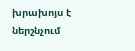խրախոյս է ներշնչում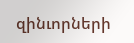զինւորների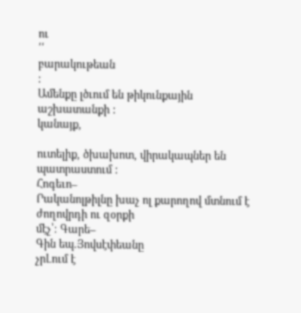ու
՛՛
բարակութեան
:
Ամենքը լծւում են թիկունքային
աշխատանքի :
կանայք,

ուտելիք, ծխախոտ, վիրակապներ են պատրաստում :
Հոգեւո–
Րականոլթիլնը խաչ ոլ քարողով մտնում է ժողովրդի ու զօրքի
մէչ՝։ Գարե–
Գին եպ.Յովսէփեանը
չրԼում է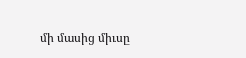մի մասից միւսը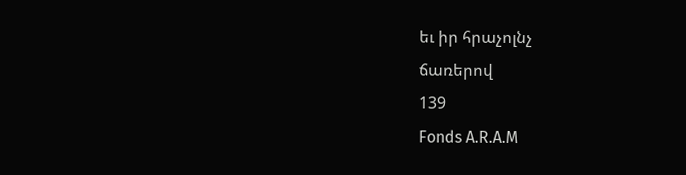եւ իր հրաչոլնչ
ճառերով
139
Fonds A.R.A.M